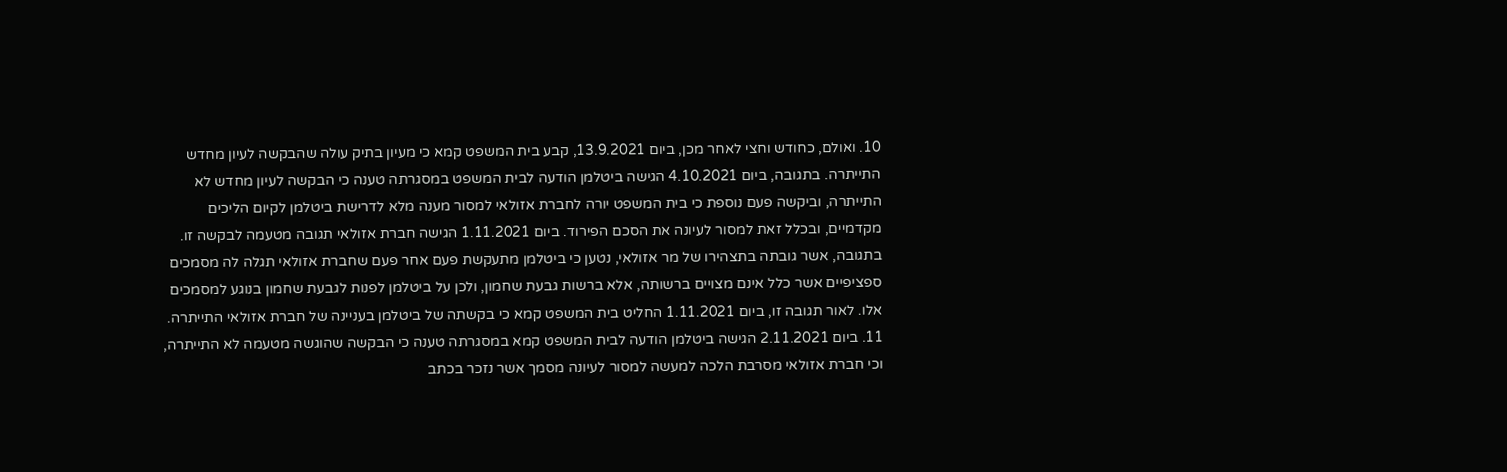10. ואולם, כחודש וחצי לאחר מכן, ביום 13.9.2021, קבע בית המשפט קמא כי מעיון בתיק עולה שהבקשה לעיון מחדש התייתרה. בתגובה, ביום 4.10.2021 הגישה ביטלמן הודעה לבית המשפט במסגרתה טענה כי הבקשה לעיון מחדש לא התייתרה, וביקשה פעם נוספת כי בית המשפט יורה לחברת אזולאי למסור מענה מלא לדרישת ביטלמן לקיום הליכים מקדמיים, ובכלל זאת למסור לעיונה את הסכם הפירוד. ביום 1.11.2021 הגישה חברת אזולאי תגובה מטעמה לבקשה זו. בתגובה, אשר גובתה בתצהירו של מר אזולאי, נטען כי ביטלמן מתעקשת פעם אחר פעם שחברת אזולאי תגלה לה מסמכים ספציפיים אשר כלל אינם מצויים ברשותה, אלא ברשות גבעת שחמון, ולכן על ביטלמן לפנות לגבעת שחמון בנוגע למסמכים אלו. לאור תגובה זו, ביום 1.11.2021 החליט בית המשפט קמא כי בקשתה של ביטלמן בעניינה של חברת אזולאי התייתרה.
11. ביום 2.11.2021 הגישה ביטלמן הודעה לבית המשפט קמא במסגרתה טענה כי הבקשה שהוגשה מטעמה לא התייתרה, וכי חברת אזולאי מסרבת הלכה למעשה למסור לעיונה מסמך אשר נזכר בכתב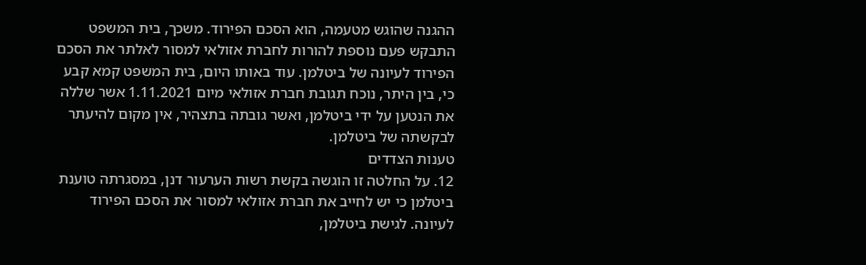ההגנה שהוגש מטעמה, הוא הסכם הפירוד. משכך, בית המשפט התבקש פעם נוספת להורות לחברת אזולאי למסור לאלתר את הסכם הפירוד לעיונה של ביטלמן. עוד באותו היום, בית המשפט קמא קבע כי, בין היתר, נוכח תגובת חברת אזולאי מיום 1.11.2021 אשר שללה את הנטען על ידי ביטלמן, ואשר גובתה בתצהיר, אין מקום להיעתר לבקשתה של ביטלמן.
טענות הצדדים
12. על החלטה זו הוגשה בקשת רשות הערעור דנן, במסגרתה טוענת ביטלמן כי יש לחייב את חברת אזולאי למסור את הסכם הפירוד לעיונה. לגישת ביטלמן,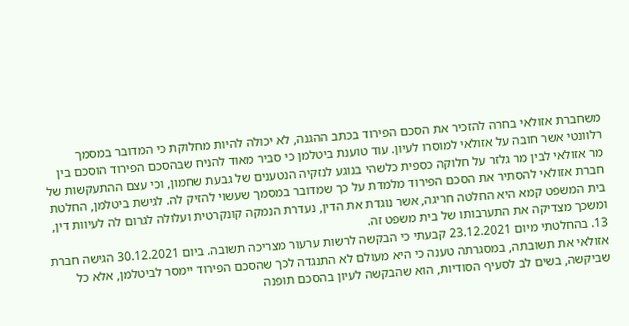משחברת אזולאי בחרה להזכיר את הסכם הפירוד בכתב ההגנה, לא יכולה להיות מחלוקת כי המדובר במסמך רלוונטי אשר חובה על אזולאי למוסרו לעיון. עוד טוענת ביטלמן כי סביר מאוד להניח שבהסכם הפירוד הוסכם בין מר אזולאי לבין מר גלזר על חלוקה כספית כלשהי בנוגע לנזקיה הנטענים של גבעת שחמון, וכי עצם ההתעקשות של חברת אזולאי להסתיר את הסכם הפירוד מלמדת על כך שמדובר במסמך שעשוי להזיק לה. לגישת ביטלמן, החלטת בית המשפט קמא היא החלטה חריגה, אשר נוגדת את הדין, נעדרת הנמקה קונקרטית ועלולה לגרום לה לעיוות דין, ומשכך מצדיקה את התערבותו של בית משפט זה.
13. בהחלטתי מיום 23.12.2021 קבעתי כי הבקשה לרשות ערעור מצריכה תשובה. ביום 30.12.2021 הגישה חברת אזולאי את תשובתה, במסגרתה טענה כי היא מעולם לא התנגדה לכך שהסכם הפירוד יימסר לביטלמן, אלא כל שביקשה, בשים לב לסעיף הסודיות, הוא שהבקשה לעיון בהסכם תופנה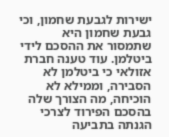ישירות לגבעת שחמון, וכי גבעת שחמון היא שתמסור את ההסכם לידי ביטלמן. עוד טענה חברת אזולאי כי ביטלמן לא הסבירה, וממילא לא הוכיחה, מה הצורך שלה בהסכם הפירוד לצרכי הגנתה בתביעה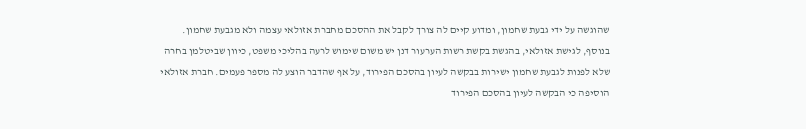שהוגשה על ידי גבעת שחמון, ומדוע קיים לה צורך לקבל את ההסכם מחברת אזולאי עצמה ולא מגבעת שחמון. בנוסף, לגישת אזולאי, בהגשת בקשת רשות הערעור דנן יש משום שימוש לרעה בהליכי משפט, כיוון שביטלמן בחרה שלא לפנות לגבעת שחמון ישירות בבקשה לעיון בהסכם הפירוד, על אף שהדבר הוצע לה מספר פעמים. חברת אזולאי הוסיפה כי הבקשה לעיון בהסכם הפירוד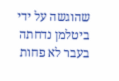שהוגשה על ידי ביטלמן נדחתה בעבר לא פחות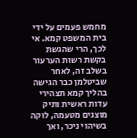מחמש פעמים על ידי בית המשפט קמא. אי לכך, הרי שהגשת בקשת רשות הערעור בשלב זה, לאחר שביטלמן כבר הגישה בהליך קמא תצהירי עדות ראשית ותיק מוצגים מטעמה, לוקה בשיהוי ניכר, ואך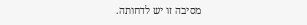מסיבה זו יש לדחותה.